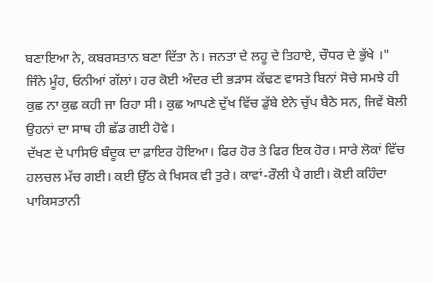ਬਣਾਇਆ ਨੇ, ਕਬਰਸਤਾਨ ਬਣਾ ਦਿੱਤਾ ਨੇ। ਜਨਤਾ ਦੇ ਲਹੂ ਦੇ ਤਿਹਾਏ, ਚੌਧਰ ਦੇ ਭੁੱਖੇ ।"
ਜਿੰਨੇ ਮੂੰਹ, ਓਨੀਆਂ ਗੱਲਾਂ। ਹਰ ਕੋਈ ਅੰਦਰ ਦੀ ਭੜਾਸ ਕੱਢਣ ਵਾਸਤੇ ਬਿਨਾਂ ਸੋਚੇ ਸਮਝੇ ਹੀ ਕੁਛ ਨਾ ਕੁਛ ਕਹੀ ਜਾ ਰਿਹਾ ਸੀ। ਕੁਛ ਆਪਣੇ ਦੁੱਖ ਵਿੱਚ ਡੁੱਬੇ ਏਨੇ ਚੁੱਪ ਬੈਠੇ ਸਨ, ਜਿਵੇਂ ਬੋਲੀ ਉਹਨਾਂ ਦਾ ਸਾਥ ਹੀ ਛੱਡ ਗਈ ਹੋਵੇ।
ਦੱਖਣ ਦੇ ਪਾਸਿਓਂ ਬੰਦੂਕ ਦਾ ਫ਼ਾਇਰ ਹੋਇਆ। ਫਿਰ ਹੋਰ ਤੇ ਫਿਰ ਇਕ ਹੋਰ। ਸਾਰੇ ਲੋਕਾਂ ਵਿੱਚ ਹਲਚਲ ਮੱਚ ਗਈ। ਕਈ ਉੱਠ ਕੇ ਖਿਸਕ ਵੀ ਤੁਰੇ। ਕਾਵਾਂ-ਰੌਲੀ ਪੈ ਗਈ। ਕੋਈ ਕਹਿੰਦਾ ਪਾਕਿਸਤਾਨੀ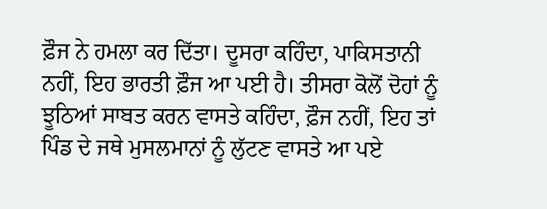ਫ਼ੌਜ ਨੇ ਹਮਲਾ ਕਰ ਦਿੱਤਾ। ਦੂਸਰਾ ਕਹਿੰਦਾ, ਪਾਕਿਸਤਾਨੀ ਨਹੀਂ, ਇਹ ਭਾਰਤੀ ਫ਼ੌਜ ਆ ਪਈ ਹੈ। ਤੀਸਰਾ ਕੋਲੋਂ ਦੋਹਾਂ ਨੂੰ ਝੂਠਿਆਂ ਸਾਬਤ ਕਰਨ ਵਾਸਤੇ ਕਹਿੰਦਾ, ਫ਼ੌਜ ਨਹੀਂ, ਇਹ ਤਾਂ ਪਿੰਡ ਦੇ ਜਥੇ ਮੁਸਲਮਾਨਾਂ ਨੂੰ ਲੁੱਟਣ ਵਾਸਤੇ ਆ ਪਏ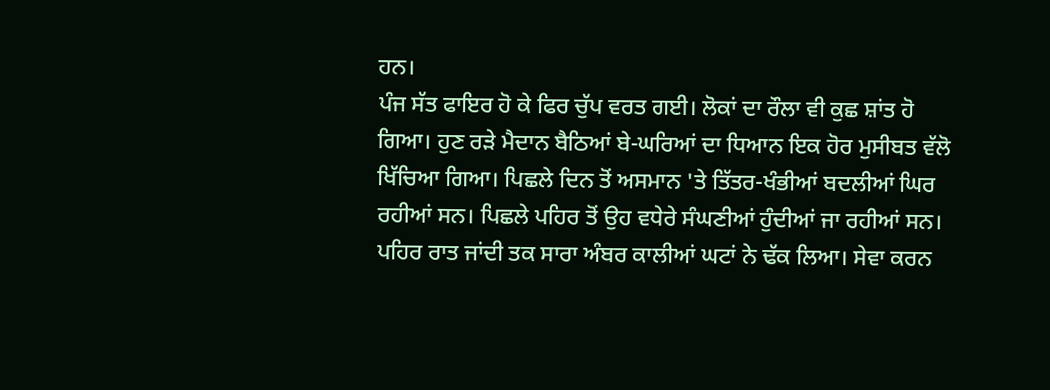ਹਨ।
ਪੰਜ ਸੱਤ ਫਾਇਰ ਹੋ ਕੇ ਫਿਰ ਚੁੱਪ ਵਰਤ ਗਈ। ਲੋਕਾਂ ਦਾ ਰੌਲਾ ਵੀ ਕੁਛ ਸ਼ਾਂਤ ਹੋ ਗਿਆ। ਹੁਣ ਰੜੇ ਮੈਦਾਨ ਬੈਠਿਆਂ ਬੇ-ਘਰਿਆਂ ਦਾ ਧਿਆਨ ਇਕ ਹੋਰ ਮੁਸੀਬਤ ਵੱਲੋ ਖਿੱਚਿਆ ਗਿਆ। ਪਿਛਲੇ ਦਿਨ ਤੋਂ ਅਸਮਾਨ 'ਤੇ ਤਿੱਤਰ-ਖੰਭੀਆਂ ਬਦਲੀਆਂ ਘਿਰ ਰਹੀਆਂ ਸਨ। ਪਿਛਲੇ ਪਹਿਰ ਤੋਂ ਉਹ ਵਧੇਰੇ ਸੰਘਣੀਆਂ ਹੁੰਦੀਆਂ ਜਾ ਰਹੀਆਂ ਸਨ। ਪਹਿਰ ਰਾਤ ਜਾਂਦੀ ਤਕ ਸਾਰਾ ਅੰਬਰ ਕਾਲੀਆਂ ਘਟਾਂ ਨੇ ਢੱਕ ਲਿਆ। ਸੇਵਾ ਕਰਨ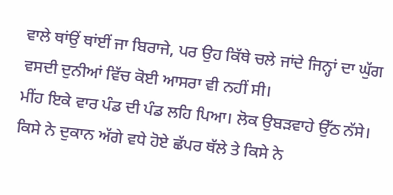ਵਾਲੇ ਥਾਂਉਂ ਥਾਂਈਂ ਜਾ ਬਿਰਾਜੇ, ਪਰ ਉਹ ਕਿੱਥੇ ਚਲੇ ਜਾਂਦੇ ਜਿਨ੍ਹਾਂ ਦਾ ਘੁੱਗ ਵਸਦੀ ਦੁਨੀਆਂ ਵਿੱਚ ਕੋਈ ਆਸਰਾ ਵੀ ਨਹੀਂ ਸੀ।
ਮੀਂਹ ਇਕੇ ਵਾਰ ਪੰਡ ਦੀ ਪੰਡ ਲਹਿ ਪਿਆ। ਲੋਕ ਉਬੜਵਾਹੇ ਉੱਠ ਨੱਸੇ। ਕਿਸੇ ਨੇ ਦੁਕਾਨ ਅੱਗੇ ਵਧੇ ਹੋਏ ਛੱਪਰ ਥੱਲੇ ਤੇ ਕਿਸੇ ਨੇ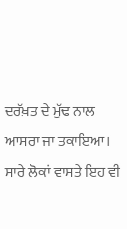ਦਰੱਖ਼ਤ ਦੇ ਮੁੱਢ ਨਾਲ ਆਸਰਾ ਜਾ ਤਕਾਇਆ। ਸਾਰੇ ਲੋਕਾਂ ਵਾਸਤੇ ਇਹ ਵੀ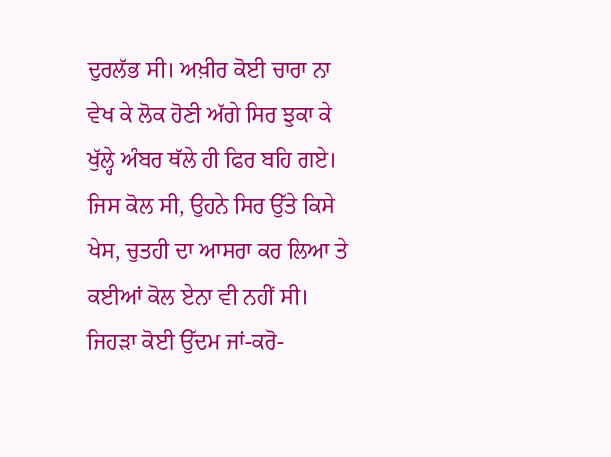ਦੁਰਲੱਭ ਸੀ। ਅਖ਼ੀਰ ਕੋਈ ਚਾਰਾ ਨਾ ਵੇਖ ਕੇ ਲੋਕ ਹੋਣੀ ਅੱਗੇ ਸਿਰ ਝੁਕਾ ਕੇ ਖੁੱਲ੍ਹੇ ਅੰਬਰ ਥੱਲੇ ਹੀ ਫਿਰ ਬਹਿ ਗਏ। ਜਿਸ ਕੋਲ ਸੀ, ਉਹਨੇ ਸਿਰ ਉੱਤੇ ਕਿਸੇ ਖੇਸ, ਚੁਤਹੀ ਦਾ ਆਸਰਾ ਕਰ ਲਿਆ ਤੇ ਕਈਆਂ ਕੋਲ ਏਨਾ ਵੀ ਨਹੀਂ ਸੀ। ਜਿਹੜਾ ਕੋਈ ਉੱਦਮ ਜਾਂ-ਕਰੋ-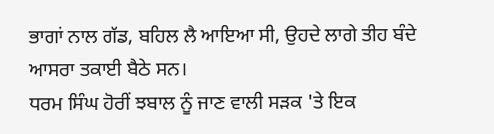ਭਾਗਾਂ ਨਾਲ ਗੱਡ, ਬਹਿਲ ਲੈ ਆਇਆ ਸੀ, ਉਹਦੇ ਲਾਗੇ ਤੀਹ ਬੰਦੇ ਆਸਰਾ ਤਕਾਈ ਬੈਠੇ ਸਨ।
ਧਰਮ ਸਿੰਘ ਹੋਰੀਂ ਝਬਾਲ ਨੂੰ ਜਾਣ ਵਾਲੀ ਸੜਕ 'ਤੇ ਇਕ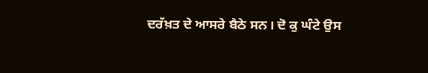ਦਰੱਖ਼ਤ ਦੇ ਆਸਰੇ ਬੈਠੇ ਸਨ। ਦੋ ਕੁ ਘੰਟੇ ਉਸ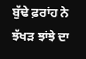ਬੁੱਢੇ ਫ਼ਰਾਂਹ ਨੇ ਝੱਖੜ ਝਾਂਝੇ ਦਾ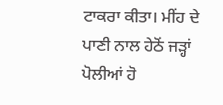ਟਾਕਰਾ ਕੀਤਾ। ਮੀਂਹ ਦੇ ਪਾਣੀ ਨਾਲ ਹੇਠੋਂ ਜੜ੍ਹਾਂ ਪੋਲੀਆਂ ਹੋ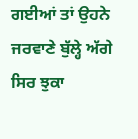ਗਈਆਂ ਤਾਂ ਉਹਨੇ ਜਰਵਾਣੇ ਬੁੱਲ੍ਹੇ ਅੱਗੇ ਸਿਰ ਝੁਕਾ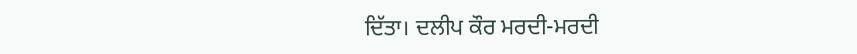ਦਿੱਤਾ। ਦਲੀਪ ਕੌਰ ਮਰਦੀ-ਮਰਦੀ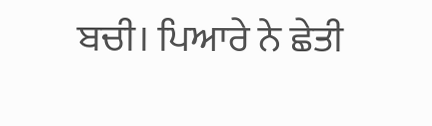ਬਚੀ। ਪਿਆਰੇ ਨੇ ਛੇਤੀ